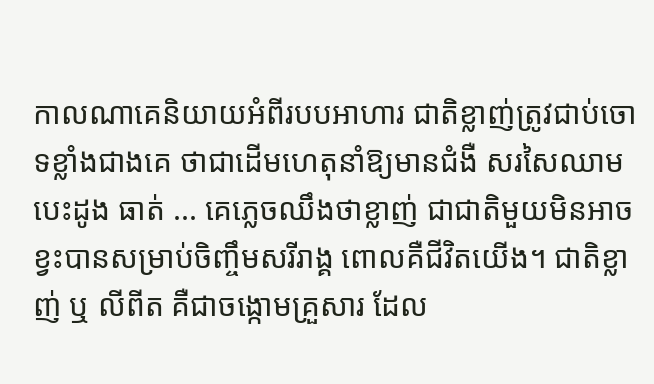កាលណាគេនិយាយអំពីរបបអាហារ ជាតិខ្លាញ់ត្រូវជាប់ចោទខ្លាំងជាងគេ ថាជាដើមហេតុនាំឱ្យមានជំងឺ សរសៃឈាមបេះដូង ធាត់ ... គេភ្លេចឈឹងថាខ្លាញ់ ជាជាតិមួយមិនអាចខ្វះបានសម្រាប់ចិញ្ចឹមសរីរាង្គ ពោលគឺជីវិតយើង។ ជាតិខ្លាញ់ ឬ លីពីត គឺជាចង្កោមគ្រួសារ ដែល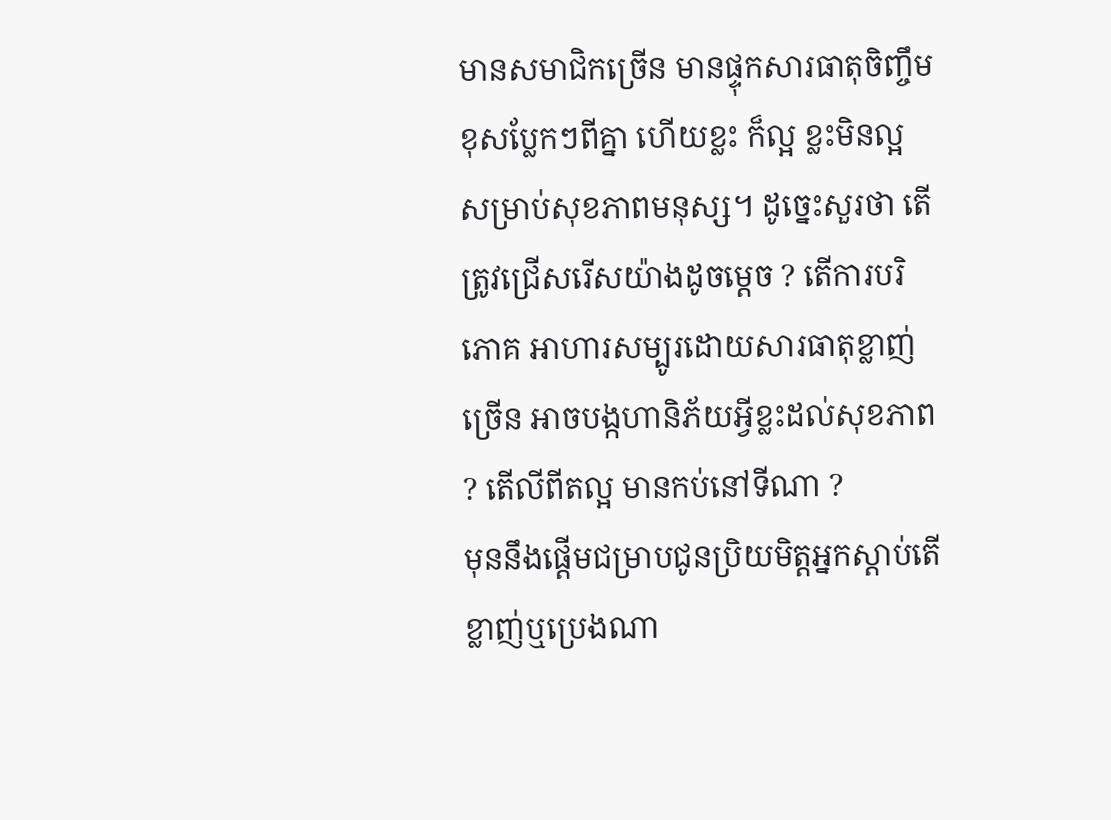មានសមាជិកច្រើន មានផ្ទុកសារធាតុចិញ្ចឹមខុសប្លែកៗពីគ្នា ហើយខ្លះ ក៏ល្អ ខ្លះមិនល្អ សម្រាប់សុខភាពមនុស្ស។ ដូច្នេះសួរថា តើត្រូវជ្រើសរើសយ៉ាងដូចម្តេច ? តើការបរិភោគ អាហារសម្បូរដោយសារធាតុខ្លាញ់ច្រើន អាចបង្កហានិភ័យអ្វីខ្លះដល់សុខភាព ? តើលីពីតល្អ មានកប់នៅទីណា ?
មុននឹងផ្តើមជម្រាបជូនប្រិយមិត្តអ្នកស្តាប់តើខ្លាញ់ឬប្រេងណា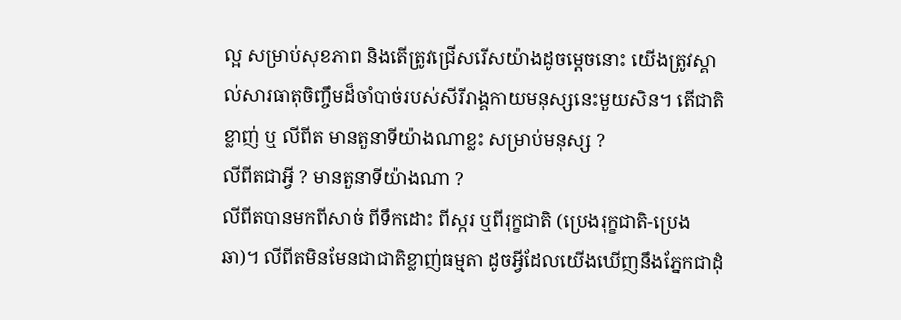ល្អ សម្រាប់សុខភាព និងតើត្រូវជ្រើសរើសយ៉ាងដូចម្តេចនោះ យើងត្រូវស្គាល់សារធាតុចិញ្ចឹមដ៏ចាំបាច់របស់សីរីរាង្គកាយមនុស្សនេះមួយសិន។ តើជាតិខ្លាញ់ ឬ លីពីត មានតួនាទីយ៉ាងណាខ្លះ សម្រាប់មនុស្ស ?
លីពីតជាអ្វី ? មានតួនាទីយ៉ាងណា ?
លីពីតបានមកពីសាច់ ពីទឹកដោះ ពីស្ករ ឬពីរុក្ខជាតិ (ប្រេងរុក្ខជាតិ-ប្រេងឆា)។ លីពីតមិនមែនជាជាតិខ្លាញ់ធម្មតា ដូចអ្វីដែលយើងឃើញនឹងភ្នែកជាដុំ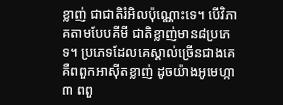ខ្លាញ់ ជាជាតិរំអិលប៉ុណ្ណោះទេ។ បើវិភាគតាមបែបគីមី ជាតិខ្លាញ់មាន៨ប្រភេទ។ ប្រភេទដែលគេស្គាល់ច្រើនជាងគេ គឺពពួកអាស៊ីតខ្លាញ់ ដូចយ៉ាងអូមេហ្កា៣ ពពួ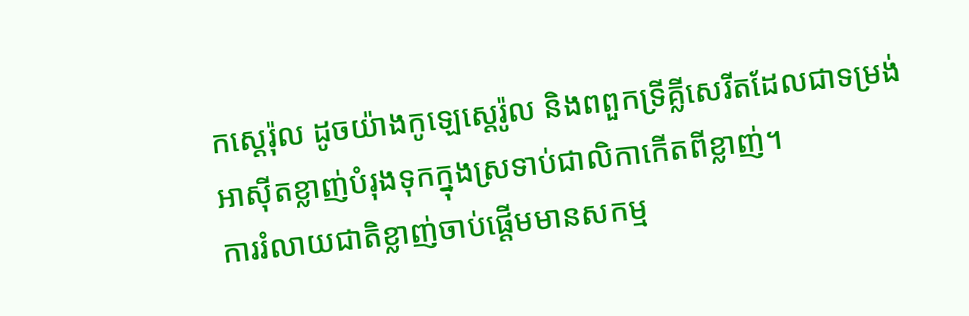កស្តេរ៉ុល ដូចយ៉ាងកូឡេស្តេរ៉ូល និងពពួកទ្រីគ្លីសេរីតដែលជាទម្រង់អាស៊ីតខ្លាញ់បំរុងទុកក្នុងស្រទាប់ជាលិកាកើតពីខ្លាញ់។
ការរំលាយជាតិខ្លាញ់ចាប់ផ្តើមមានសកម្ម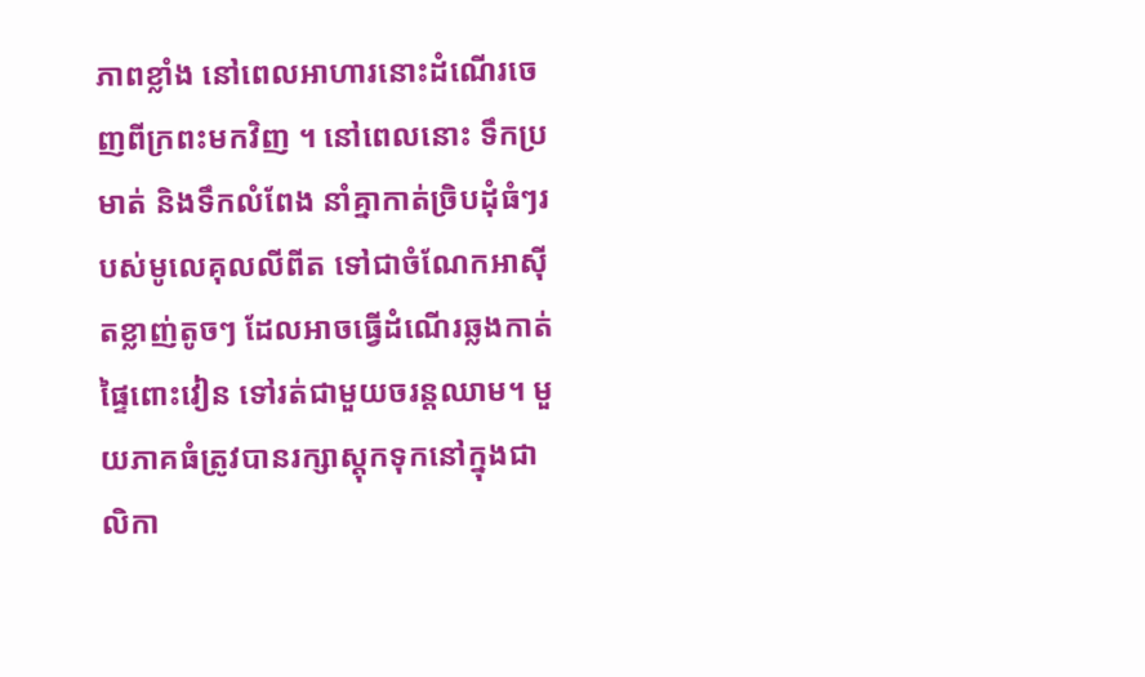ភាពខ្លាំង នៅពេលអាហារនោះដំណើរចេញពីក្រពះមកវិញ ។ នៅពេលនោះ ទឹកប្រមាត់ និងទឹកលំពែង នាំគ្នាកាត់ច្រិបដុំធំៗរបស់មូលេគុលលីពីត ទៅជាចំណែកអាស៊ីតខ្លាញ់តូចៗ ដែលអាចធ្វើដំណើរឆ្លងកាត់ផ្ទៃពោះវៀន ទៅរត់ជាមួយចរន្តឈាម។ មួយភាគធំត្រូវបានរក្សាស្តុកទុកនៅក្នុងជាលិកា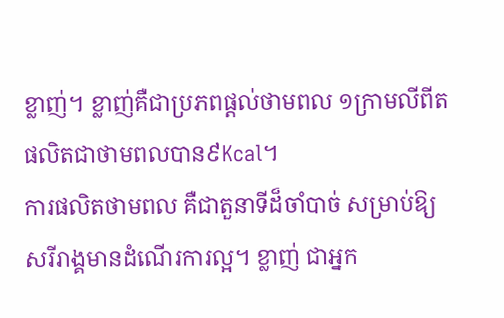ខ្លាញ់។ ខ្លាញ់គឺជាប្រភពផ្តល់ថាមពល ១ក្រាមលីពីត ផលិតជាថាមពលបាន៩Kcal។
ការផលិតថាមពល គឺជាតួនាទីដ៏ចាំបាច់ សម្រាប់ឱ្យសរីរាង្គមានដំណើរការល្អ។ ខ្លាញ់ ជាអ្នក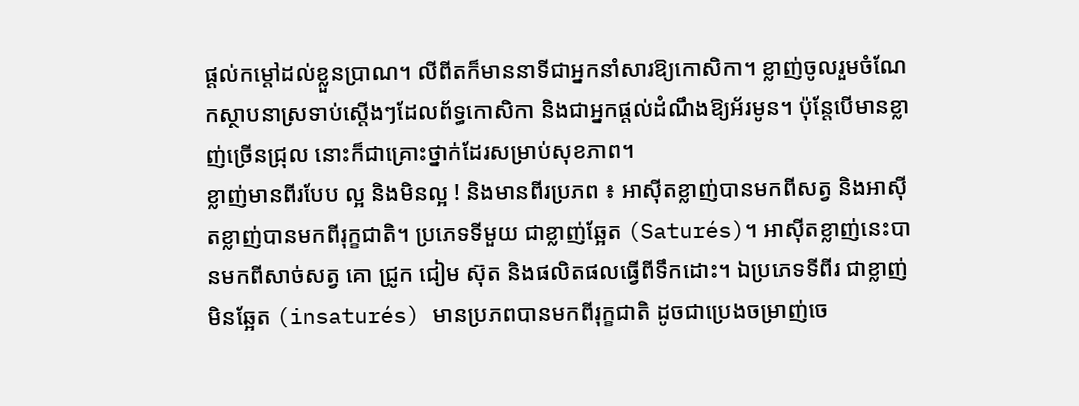ផ្តល់កម្តៅដល់ខ្លួនប្រាណ។ លីពីតក៏មាននាទីជាអ្នកនាំសារឱ្យកោសិកា។ ខ្លាញ់ចូលរួមចំណែកស្ថាបនាស្រទាប់ស្តើងៗដែលព័ទ្ធកោសិកា និងជាអ្នកផ្តល់ដំណឹងឱ្យអ័រមូន។ ប៉ុន្តែបើមានខ្លាញ់ច្រើនជ្រុល នោះក៏ជាគ្រោះថ្នាក់ដែរសម្រាប់សុខភាព។
ខ្លាញ់មានពីរបែប ល្អ និងមិនល្អ ! និងមានពីរប្រភព ៖ អាស៊ីតខ្លាញ់បានមកពីសត្វ និងអាស៊ីតខ្លាញ់បានមកពីរុក្ខជាតិ។ ប្រភេទទីមួយ ជាខ្លាញ់ឆ្អែត (Saturés)។ អាស៊ីតខ្លាញ់នេះបានមកពីសាច់សត្វ គោ ជ្រូក ជៀម ស៊ុត និងផលិតផលធ្វើពីទឹកដោះ។ ឯប្រភេទទីពីរ ជាខ្លាញ់មិនឆ្អែត (insaturés) មានប្រភពបានមកពីរុក្ខជាតិ ដូចជាប្រេងចម្រាញ់ចេ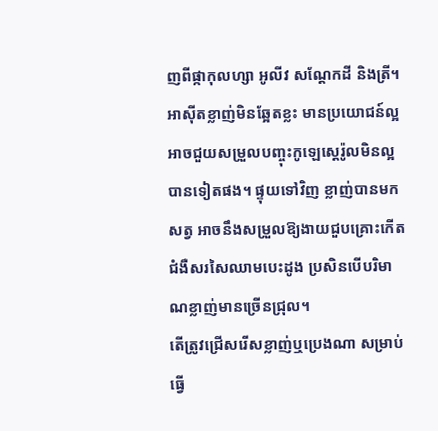ញពីផ្កាកុលហ្សា អូលីវ សណ្តែកដី និងត្រី។ អាស៊ីតខ្លាញ់មិនឆ្អែតខ្លះ មានប្រយោជន៍ល្អ អាចជួយសម្រួលបញ្ចុះកូឡេស្តេរ៉ូលមិនល្អបានទៀតផង។ ផ្ទុយទៅវិញ ខ្លាញ់បានមកសត្វ អាចនឹងសម្រួលឱ្យងាយជួបគ្រោះកើតជំងឺសរសៃឈាមបេះដូង ប្រសិនបើបរិមាណខ្លាញ់មានច្រើនជ្រុល។
តើត្រូវជ្រើសរើសខ្លាញ់ឬប្រេងណា សម្រាប់ធ្វើ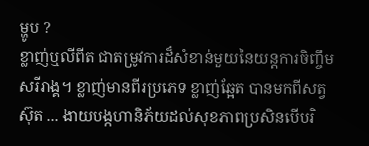ម្ហូប ?
ខ្លាញ់ឬលីពីត ជាតម្រូវការដ៏សំខាន់មួយនៃយន្តការចិញ្ចឹមសរីរាង្គ។ ខ្លាញ់មានពីរប្រភេទ ខ្លាញ់ឆ្អែត បានមកពីសត្វ ស៊ុត ... ងាយបង្កហានិភ័យដល់សុខភាពប្រសិនបើបរិ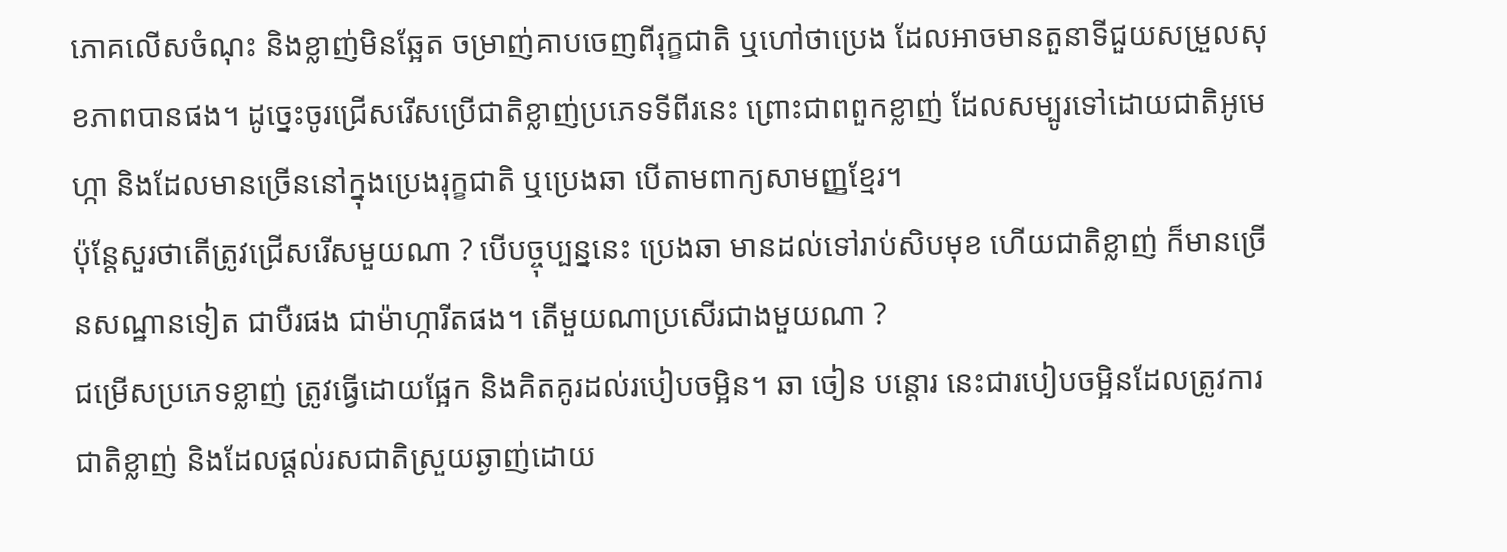ភោគលើសចំណុះ និងខ្លាញ់មិនឆ្អែត ចម្រាញ់គាបចេញពីរុក្ខជាតិ ឬហៅថាប្រេង ដែលអាចមានតួនាទីជួយសម្រួលសុខភាពបានផង។ ដូច្នេះចូរជ្រើសរើសប្រើជាតិខ្លាញ់ប្រភេទទីពីរនេះ ព្រោះជាពពួកខ្លាញ់ ដែលសម្បូរទៅដោយជាតិអូមេហ្កា និងដែលមានច្រើននៅក្នុងប្រេងរុក្ខជាតិ ឬប្រេងឆា បើតាមពាក្យសាមញ្ញខ្មែរ។
ប៉ុន្តែសួរថាតើត្រូវជ្រើសរើសមួយណា ? បើបច្ចុប្បន្ននេះ ប្រេងឆា មានដល់ទៅរាប់សិបមុខ ហើយជាតិខ្លាញ់ ក៏មានច្រើនសណ្ឋានទៀត ជាបឺរផង ជាម៉ាហ្ការីតផង។ តើមួយណាប្រសើរជាងមួយណា ?
ជម្រើសប្រភេទខ្លាញ់ ត្រូវធ្វើដោយផ្អែក និងគិតគូរដល់របៀបចម្អិន។ ឆា ចៀន បន្តោរ នេះជារបៀបចម្អិនដែលត្រូវការជាតិខ្លាញ់ និងដែលផ្តល់រសជាតិស្រួយឆ្ងាញ់ដោយ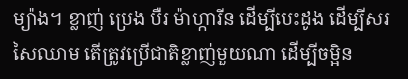ម្យ៉ាង។ ខ្លាញ់ ប្រេង បឺរ ម៉ាហ្ការីន ដើម្បីបេះដូង ដើម្បីសរសៃឈាម តើត្រូវប្រើជាតិខ្លាញ់មួយណា ដើម្បីចម្អិន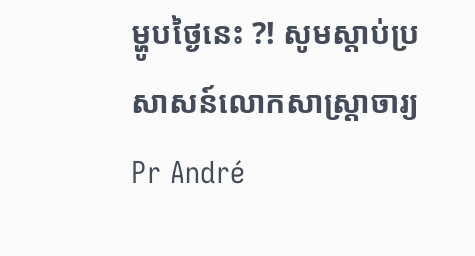ម្ហូបថ្ងៃនេះ ?! សូមស្តាប់ប្រសាសន៍លោកសាស្ត្រាចារ្យ Pr André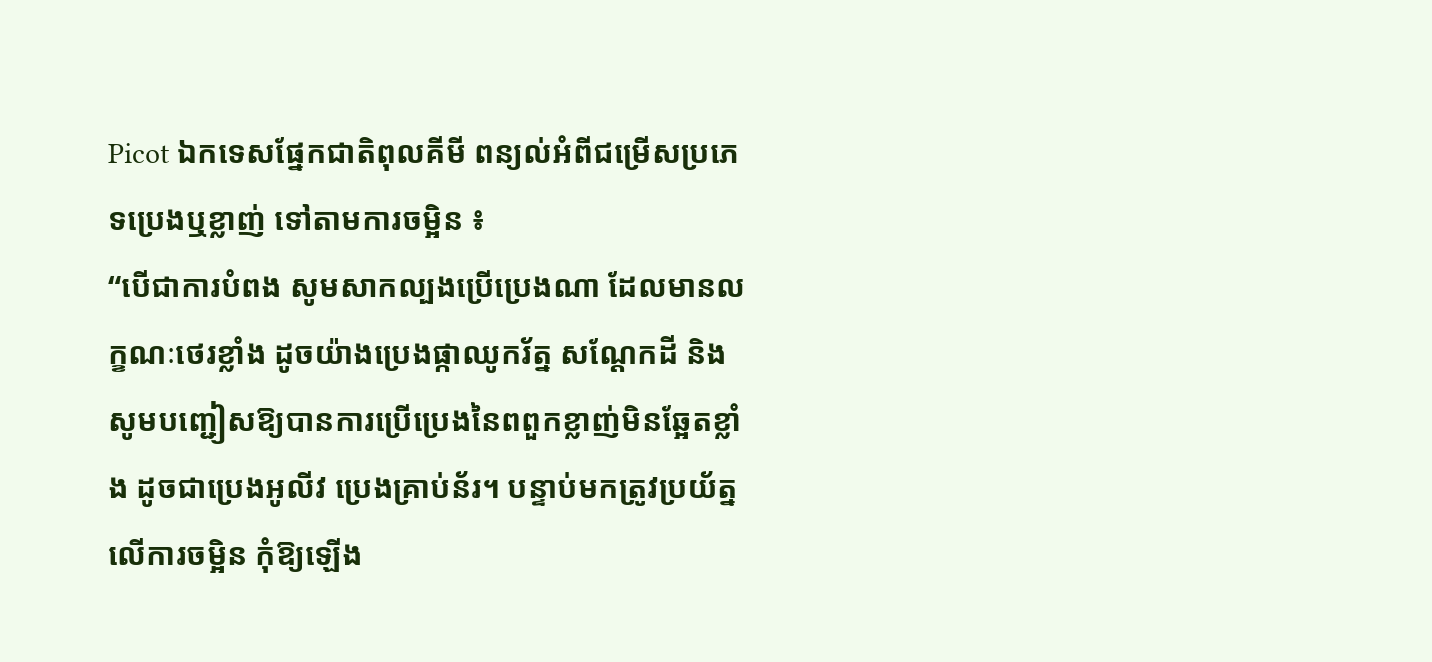Picot ឯកទេសផ្នែកជាតិពុលគីមី ពន្យល់អំពីជម្រើសប្រភេទប្រេងឬខ្លាញ់ ទៅតាមការចម្អិន ៖
“បើជាការបំពង សូមសាកល្បងប្រើប្រេងណា ដែលមានលក្ខណៈថេរខ្លាំង ដូចយ៉ាងប្រេងផ្កាឈូករ័ត្ន សណ្តែកដី និងសូមបញ្ជៀសឱ្យបានការប្រើប្រេងនៃពពួកខ្លាញ់មិនឆ្អែតខ្លាំង ដូចជាប្រេងអូលីវ ប្រេងគ្រាប់ន័រ។ បន្ទាប់មកត្រូវប្រយ័ត្នលើការចម្អិន កុំឱ្យឡើង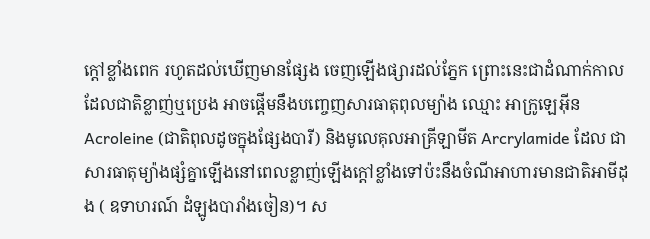ក្តៅខ្លាំងពេក រហូតដល់ឃើញមានផ្សែង ចេញឡើងផ្សារដល់ភ្នែក ព្រោះនេះជាដំណាក់កាលដែលជាតិខ្លាញ់ឬប្រេង អាចផ្តើមនឹងបញ្ចេញសារធាតុពុលម្យ៉ាង ឈ្មោះ អាក្រូឡេអ៊ីន Acroleine (ជាតិពុលដូចក្នុងផ្សែងបារី) និងមូលេគុលអាគ្រីឡាមីត Arcrylamide ដែល ជាសារធាតុម្យ៉ាងផ្សំគ្នាឡើងនៅពេលខ្លាញ់ឡើងក្តៅខ្លាំងទៅប៉ះនឹងចំណីអាហារមានជាតិអាមីដុង ( ឧទាហរណ៍ ដំឡូងបារាំងចៀន)។ ស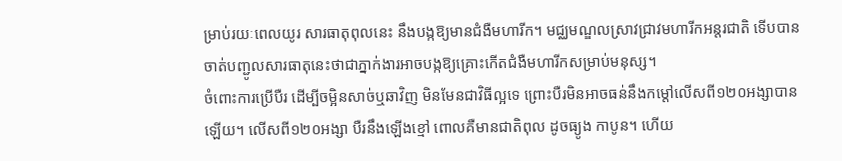ម្រាប់រយៈពេលយូរ សារធាតុពុលនេះ នឹងបង្កឱ្យមានជំងឺមហារីក។ មជ្ឈមណ្ឌលស្រាវជ្រាវមហារីកអន្តរជាតិ ទើបបានចាត់បញ្ជូលសារធាតុនេះថាជាភ្នាក់ងារអាចបង្កឱ្យគ្រោះកើតជំងឺមហារីកសម្រាប់មនុស្ស។
ចំពោះការប្រើបឺរ ដើម្បីចម្អិនសាច់ឬឆាវិញ មិនមែនជាវិធីល្អទេ ព្រោះបឺរមិនអាចធន់នឹងកម្តៅលើសពី១២០អង្សាបានឡើយ។ លើសពី១២០អង្សា បឺរនឹងឡើងខ្មៅ ពោលគឺមានជាតិពុល ដូចធ្យូង កាបូន។ ហើយ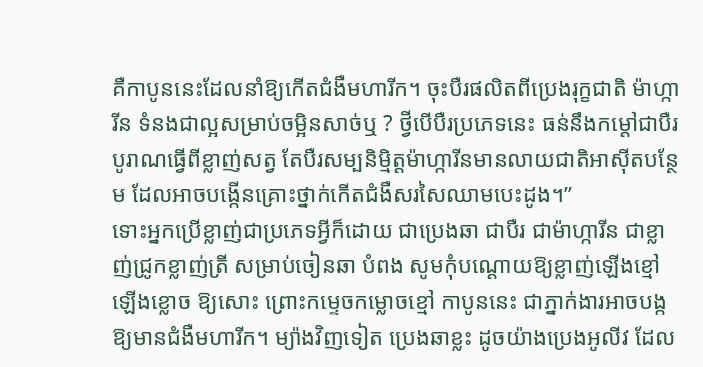គឺកាបូននេះដែលនាំឱ្យកើតជំងឺមហារីក។ ចុះបឺរផលិតពីប្រេងរុក្ខជាតិ ម៉ាហ្ការីន ទំនងជាល្អសម្រាប់ចម្អិនសាច់ឬ ? ថ្វីបើបឺរប្រភេទនេះ ធន់នឹងកម្តៅជាបឺរបូរាណធ្វើពីខ្លាញ់សត្វ តែបឺរសម្បនិម្មិត្តម៉ាហ្ការីនមានលាយជាតិអាស៊ីតបន្ថែម ដែលអាចបង្កើនគ្រោះថ្នាក់កើតជំងឺសរសៃឈាមបេះដូង។”
ទោះអ្នកប្រើខ្លាញ់ជាប្រភេទអ្វីក៏ដោយ ជាប្រេងឆា ជាបឺរ ជាម៉ាហ្ការីន ជាខ្លាញ់ជ្រូកខ្លាញ់ត្រី សម្រាប់ចៀនឆា បំពង សូមកុំបណ្តោយឱ្យខ្លាញ់ឡើងខ្មៅ ឡើងខ្លោច ឱ្យសោះ ព្រោះកម្ទេចកម្លោចខ្មៅ កាបូននេះ ជាភ្នាក់ងារអាចបង្កឱ្យមានជំងឺមហារីក។ ម្យ៉ាងវិញទៀត ប្រេងឆាខ្លះ ដូចយ៉ាងប្រេងអូលីវ ដែល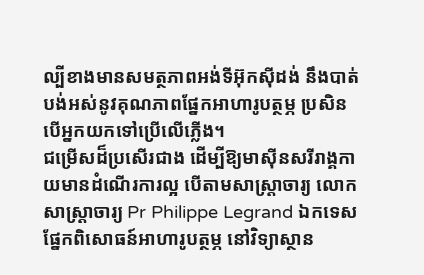ល្បីខាងមានសមត្ថភាពអង់ទីអ៊ុកស៊ីដង់ នឹងបាត់បង់អស់នូវគុណភាពផ្នែកអាហារូបត្ថម្ភ ប្រសិនបើអ្នកយកទៅប្រើលើភ្លើង។
ជម្រើសដ៏ប្រសើរជាង ដើម្បីឱ្យមាស៊ីនសរីរាង្គកាយមានដំណើរការល្អ បើតាមសាស្ត្រាចារ្យ លោកសាស្ត្រាចារ្យ Pr Philippe Legrand ឯកទេសផ្នែកពិសោធន៍អាហារូបត្ថម្ភ នៅវិទ្យាស្ថាន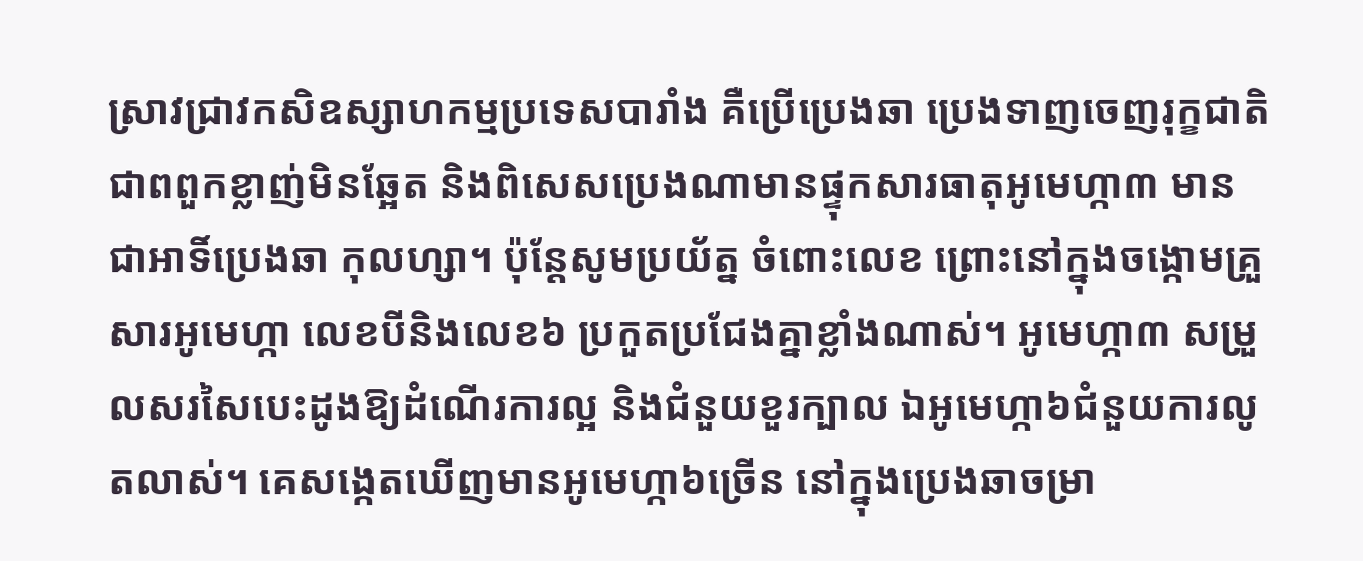ស្រាវជ្រាវកសិឧស្សាហកម្មប្រទេសបារាំង គឺប្រើប្រេងឆា ប្រេងទាញចេញរុក្ខជាតិ ជាពពួកខ្លាញ់មិនឆ្អែត និងពិសេសប្រេងណាមានផ្ទុកសារធាតុអូមេហ្កា៣ មានជាអាទិ៍ប្រេងឆា កុលហ្សា។ ប៉ុន្តែសូមប្រយ័ត្ន ចំពោះលេខ ព្រោះនៅក្នុងចង្កោមគ្រួសារអូមេហ្កា លេខបីនិងលេខ៦ ប្រកួតប្រជែងគ្នាខ្លាំងណាស់។ អូមេហ្កា៣ សម្រួលសរសៃបេះដូងឱ្យដំណើរការល្អ និងជំនួយខួរក្បាល ឯអូមេហ្កា៦ជំនួយការលូតលាស់។ គេសង្កេតឃើញមានអូមេហ្កា៦ច្រើន នៅក្នុងប្រេងឆាចម្រា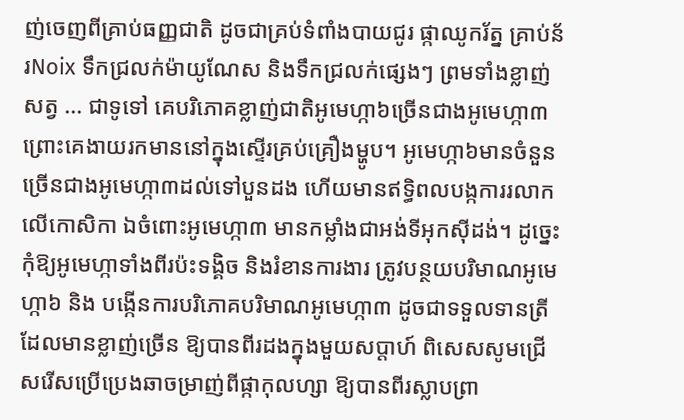ញ់ចេញពីគ្រាប់ធញ្ញជាតិ ដូចជាគ្រប់ទំពាំងបាយជូរ ផ្កាឈូករ័ត្ន គ្រាប់ន័រNoix ទឹកជ្រលក់ម៉ាយូណែស និងទឹកជ្រលក់ផ្សេងៗ ព្រមទាំងខ្លាញ់សត្វ ... ជាទូទៅ គេបរិភោគខ្លាញ់ជាតិអូមេហ្កា៦ច្រើនជាងអូមេហ្កា៣ ព្រោះគេងាយរកមាននៅក្នុងស្ទើរគ្រប់គ្រឿងម្ហូប។ អូមេហ្កា៦មានចំនួនច្រើនជាងអូមេហ្កា៣ដល់ទៅបួនដង ហើយមានឥទ្ធិពលបង្កការរលាកលើកោសិកា ឯចំពោះអូមេហ្កា៣ មានកម្លាំងជាអង់ទីអុកស៊ីដង់។ ដូច្នេះកុំឱ្យអូមេហ្កាទាំងពីរប៉ះទង្គិច និងរំខានការងារ ត្រូវបន្ថយបរិមាណអូមេហ្កា៦ និង បង្កើនការបរិភោគបរិមាណអូមេហ្កា៣ ដូចជាទទួលទានត្រីដែលមានខ្លាញ់ច្រើន ឱ្យបានពីរដងក្នុងមួយសប្តាហ៍ ពិសេសសូមជ្រើសរើសប្រើប្រេងឆាចម្រាញ់ពីផ្កាកុលហ្សា ឱ្យបានពីរស្លាបព្រា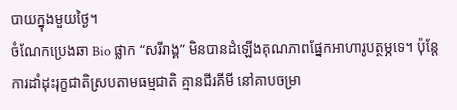បាយក្នុងមួយថ្ងៃ។
ចំណែកប្រេងឆា Bio ផ្លាក “សរីរាង្គ” មិនបានដំឡើងគុណភាពផ្នែកអាហារូបត្ថម្ភទេ។ ប៉ុន្តែ ការដាំដុះរុក្ខជាតិស្របតាមធម្មជាតិ គ្មានជីរគីមី នៅគាបចម្រា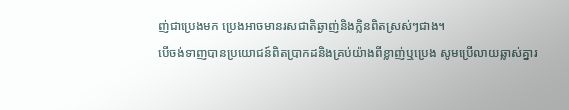ញ់ជាប្រេងមក ប្រេងអាចមានរសជាតិឆ្ងាញ់និងក្លិនពិតស្រស់ៗជាង។
បើចង់ទាញបានប្រយោជន៍ពិតប្រាកដនិងគ្រប់យ៉ាងពីខ្លាញ់ឬប្រេង សូមប្រើលាយឆ្លាស់គ្នារ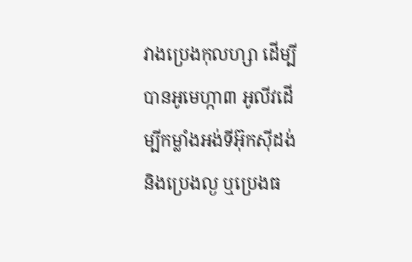វាងប្រេងកុលហ្សា ដើម្បីបានអូមេហ្កា៣ អូលីវដើម្បីកម្លាំងអង់ទីអ៊ុកស៊ីដង់ និងប្រេងល្ង ឬប្រេងធ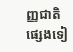ញ្ញជាតិផ្សេងទៀ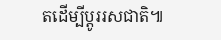តដើម្បីប្តូររសជាតិ៕